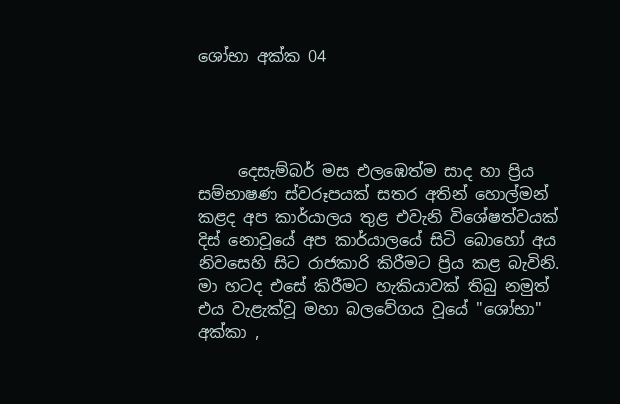ශෝභා අක්ක 04




     දෙසැම්බර් මස එලඹෙත්ම සාද හා ප්‍රිය සම්භාෂණ ස්වරූපයක් සතර අතින් හොල්මන් කළද අප කාර්යාලය තුළ එවැනි විශේෂත්වයක් දිස් නොවූයේ අප කාර්යාලයේ සිටි බොහෝ අය නිවසෙහි සිට රාජකාරි කිරීමට ප්‍රිය කළ බැවිනි. මා හටද එසේ කිරීමට හැකියාවක් තිබු නමුත් එය වැළැක්වූ මහා බලවේගය වූයේ "ශෝභා" අක්කා ,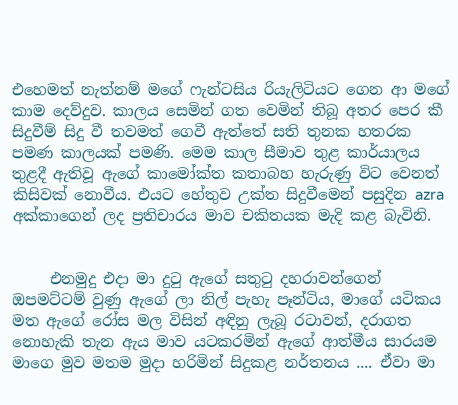එහෙමත් නැත්නම් මගේ ෆැන්ටසිය රියැලිටියට ගෙන ආ මගේ කාම දෙව්දුව. කාලය සෙමින් ගත වෙමින් තිබූ අතර පෙර කී සිදුවීම් සිදු වී තවමත් ගෙවී ඇත්තේ සති තුනක හතරක පමණ කාලයක් පමණි. මෙම කාල සීමාව තුළ කාර්යාලය තුළදී ඇතිවූ ඇගේ කාමෝක්ත කතාබහ හැරුණු විට වෙනත් කිසිවක් නොවීය. එයට හේතුව උක්ත සිදුවීමෙන් පසුදින azra අක්කාගෙන් ලද ප්‍රතිචාරය මාව චකිතයක මැදි කළ බැවිනි.


     එනමුදු එදා මා දුටු ඇගේ සතුටු දහරාවන්ගෙන් ඔපමට්ටම් වුණු ඇගේ ලා නිල් පැහැ පෑන්ටිය, මාගේ යටිකය මත ඇගේ රෝස මල විසින් අඳිනු ලැබූ රටාවන්, දරාගත නොහැකි තැන ඇය මාව යටකරමින් ඇගේ ආත්මීය සාරයම මාගෙ මුව මතම මුදා හරිමින් සිදුකළ නර්තනය .... ඒවා මා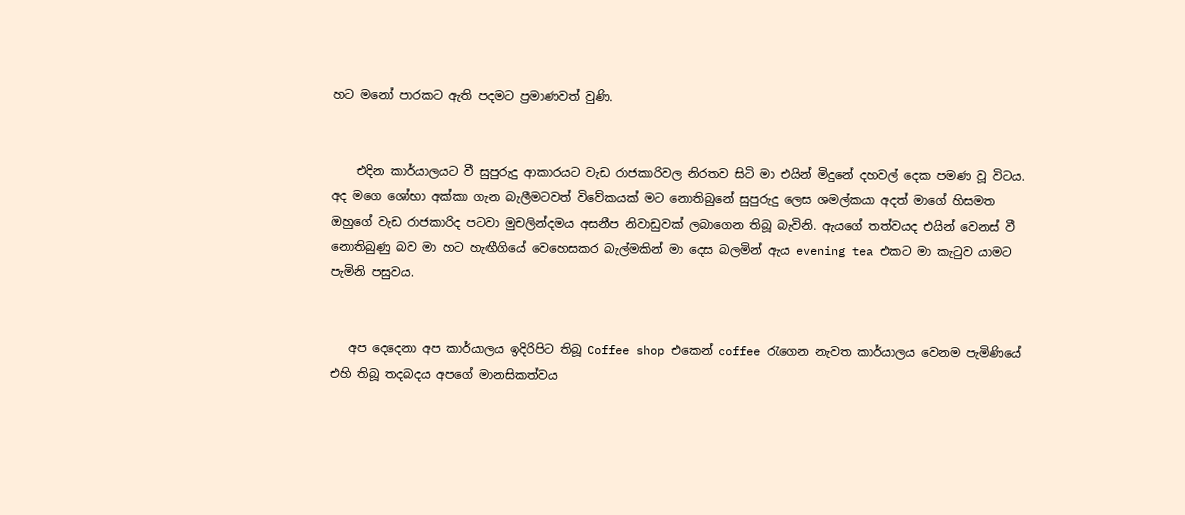හට මනෝ පාරකට ඇති පදමට ප්‍රමාණවත් වුණි.


    එදින කාර්යාලයට වී සුපුරුදු ආකාරයට වැඩ රාජකාරිවල නිරතව සිටි මා එයින් මිදුනේ දහවල් දෙක පමණ වූ විටය. අද මගෙ ශෝභා අක්කා ගැන බැලීමටවත් විවේකයක් මට නොතිබුනේ සුපුරුදු ලෙස ශමල්කයා අදත් මාගේ හිසමත ඔහුගේ වැඩ රාජකාරිද පටවා මුචලින්දමය අසනීප නිවාඩුවක් ලබාගෙන තිබූ බැවිනි. ඇයගේ තත්වයද එයින් වෙනස් වී නොතිබුණු බව මා හට හැඟීගියේ වෙහෙසකර බැල්මකින් මා දෙස බලමින් ඇය evening tea එකට මා කැටුව යාමට පැමිනි පසුවය.


   අප දෙදෙනා අප කාර්යාලය ඉදිරිපිට තිබූ Coffee shop එකෙන් coffee රැගෙන නැවත කාර්යාලය වෙනම පැමිණියේ එහි තිබූ තදබදය අපගේ මානසිකත්වය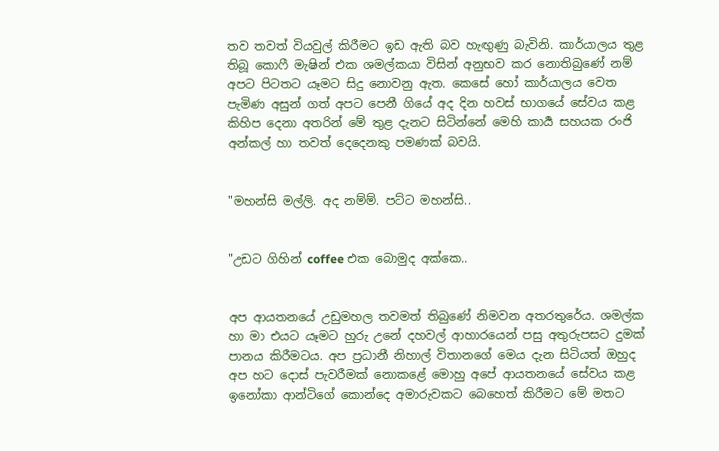තව තවත් වියවුල් කිරීමට ඉඩ ඇති බව හැඟුණු බැවිනි. කාර්යාලය තුළ තිබූ කොෆී මැෂින් එක ශමල්කයා විසින් අනුභව කර නොතිබුණේ නම් අපට පිටතට යෑමට සිදු නොවනු ඇත. කෙසේ හෝ කාර්යාලය වෙත පැමිණ අසුන් ගත් අපට පෙනී ගියේ අද දින හවස් භාගයේ සේවය කළ කිහිප දෙනා අතරින් මේ තුළ දැනට සිටින්නේ මෙහි කාර්‍ය සහයක රංජි අන්කල් හා තවත් දෙදෙනකු පමණක් බවයි.


"මහන්සි මල්ලි. අද නම්ම්. පට්ට මහන්සි..


"උඩට ගිහින් coffee එක බොමුද අක්කෙ..


අප ආයතනයේ උඩුමහල තවමත් තිබුණේ නිමවන අතරතුරේය. ශමල්ක හා මා එයට යෑමට හුරු උනේ දහවල් ආහාරයෙන් පසු අතුරුපසට දුමක් පානය කිරීමටය. අප ප්‍රධානී නිහාල් විතානගේ මෙය දැන සිටියත් ඔහුද අප හට දොස් පැවරීමක් නොකළේ මොහු අපේ ආයතනයේ සේවය කළ ඉනෝකා ආන්ටිගේ කොන්දෙ අමාරුවකට බෙහෙත් කිරීමට මේ මතට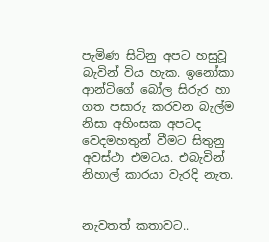පැමිණ සිටිනු අපට හසුවූ බැවින් විය හැක. ඉනෝකා ආන්ටිගේ බෝල සිරුර හා ගත පසාරු කරවන බැල්ම නිසා අහිංසක අපටද වෙදමහතුන් වීමට සිතුනු අවස්ථා එමටය. එබැවින් නිහාල් කාරයා වැරදි නැත.


නැවතත් කතාවට..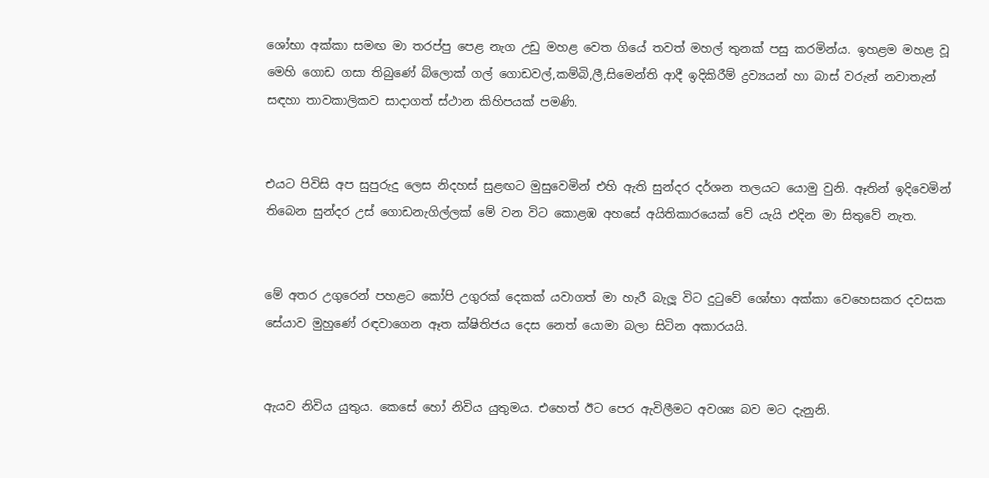ශෝභා අක්කා සමඟ මා තරප්පු පෙළ නැග උඩු මහළ වෙත ගියේ තවත් මහල් තුනක් පසු කරමින්ය. ඉහළම මහළ වූ මෙහි ගොඩ ගසා තිබුණේ බ්ලොක් ගල් ගොඩවල්,කම්බි,ලී,සිමෙන්ති ආදී ඉදිකිරීම් ද්‍රව්‍යයන්‍ හා බාස් වරුන් නවාතැන් සඳහා තාවකාලිකව සාදාගත් ස්ථාන කිහිපයක් පමණි.


එයට පිවිසි අප සුපුරුදු ලෙස නිදහස් සුළඟට මුසුවෙමින් එහි ඇති සුන්දර දර්ශන තලයට යොමු වුනි. ඈතින් ඉදිවෙමින් තිබෙන සුන්දර උස් ගොඩනැගිල්ලක් මේ වන විට කොළඹ අහසේ අයිතිකාරයෙක් වේ යැයි එදින මා සිතුවේ නැත.


මේ අතර උගුරෙන් පහළට කෝපි උගුරක් දෙකක් යවාගත් මා හැරී බැලූ විට දුටුවේ ශෝභා අක්කා වෙහෙසකර දවසක සේයාව මුහුණේ රඳවාගෙන ඈත ක්ෂිතිජය දෙස නෙත් යොමා බලා සිටින අකාරයයි.


ඇයව නිවිය යුතුය. කෙසේ හෝ නිවිය යුතුමය. එහෙත් ඊට පෙර ඇවිලීමට අවශ්‍ය බව මට දැනුනි.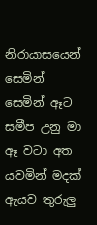නිරායාසයෙන් සෙමින් සෙමින් ඈට සමීප උනු මා ඈ වටා අත යවමින් මදක් ඇයව තුරුලු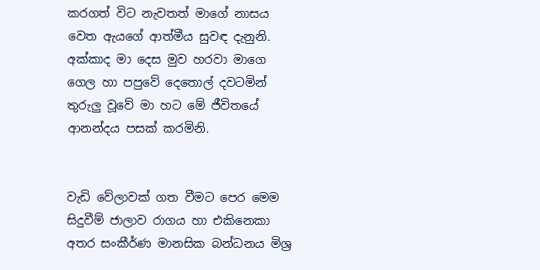කරගත් විට නැවතත් මාගේ නාසය වෙත ඇයගේ ආත්මීය සුවඳ දැනුනි. අක්කාද මා දෙස මුව හරවා මාගෙ ගෙල හා පපුවේ දෙතොල් දවටමින් තුරුලු වූවේ මා හට මේ ජීවිතයේ ආනන්දය පසක් කරමිනි.


වැඩි වේලාවක් ගත වීමට පෙර මෙම සිදුවීම් ජාලාව රාගය හා එකිනෙකා අතර සංකීර්ණ මානසික බන්ධනය මිශ්‍ර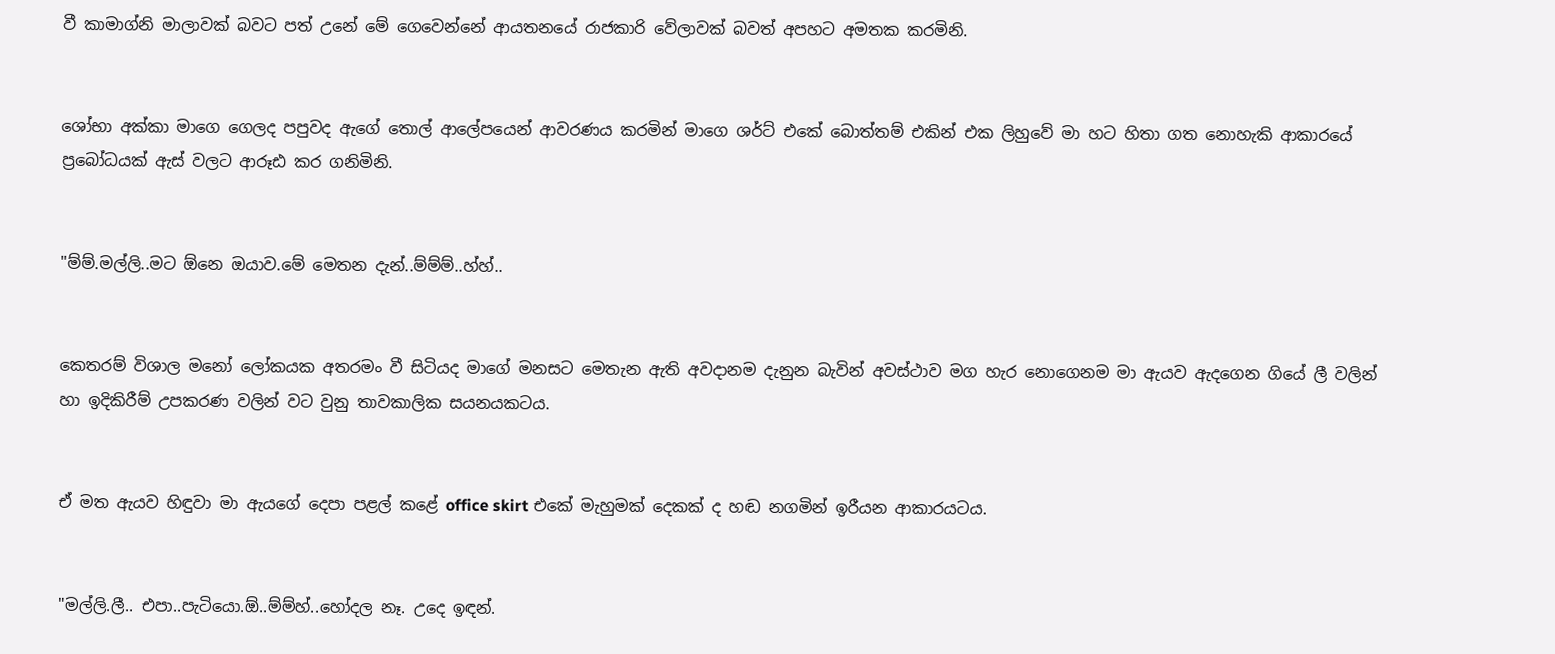වී කාමාග්නි මාලාවක් බවට පත් උනේ මේ ගෙවෙන්නේ ආයතනයේ රාජකාරි වේලාවක් බවත් අපහට අමතක කරමිනි.


ශෝභා අක්කා මාගෙ ගෙලද පපුවද ඇගේ තොල් ආලේපයෙන් ආවරණය කරමින් මාගෙ ශර්ට් එකේ බොත්තම් එකින් එක ලිහුවේ මා හට හිතා ගත නොහැකි ආකාරයේ ප්‍රබෝධයක් ඇස් වලට ආරූඪ කර ගනිමිනි.


"ම්ම්.මල්ලි..මට ඕනෙ ඔයාව.මේ මෙතන දැන්..ම්ම්ම්..හ්හ්..


කෙතරම් විශාල මනෝ ලෝකයක අතරමං වී සිටියද මාගේ මනසට මෙතැන ඇති අවදානම දැනුන බැවින් අවස්ථාව මග හැර නොගෙනම මා ඇයව ඇදගෙන ගියේ ලී වලින් හා ඉදිකිරීම් උපකරණ වලින් වට වුනු තාවකාලික සයනයකටය.


ඒ මත ඇයව හිඳුවා මා ඇයගේ දෙපා පළල් කළේ office skirt එකේ මැහුමක් දෙකක් ද හඬ නගමින් ඉරීයන ආකාරයටය.


"මල්ලි.ලී.. එපා..පැටියො.ඕ..ම්ම්හ්..හෝදල නෑ. උදෙ ඉඳන්.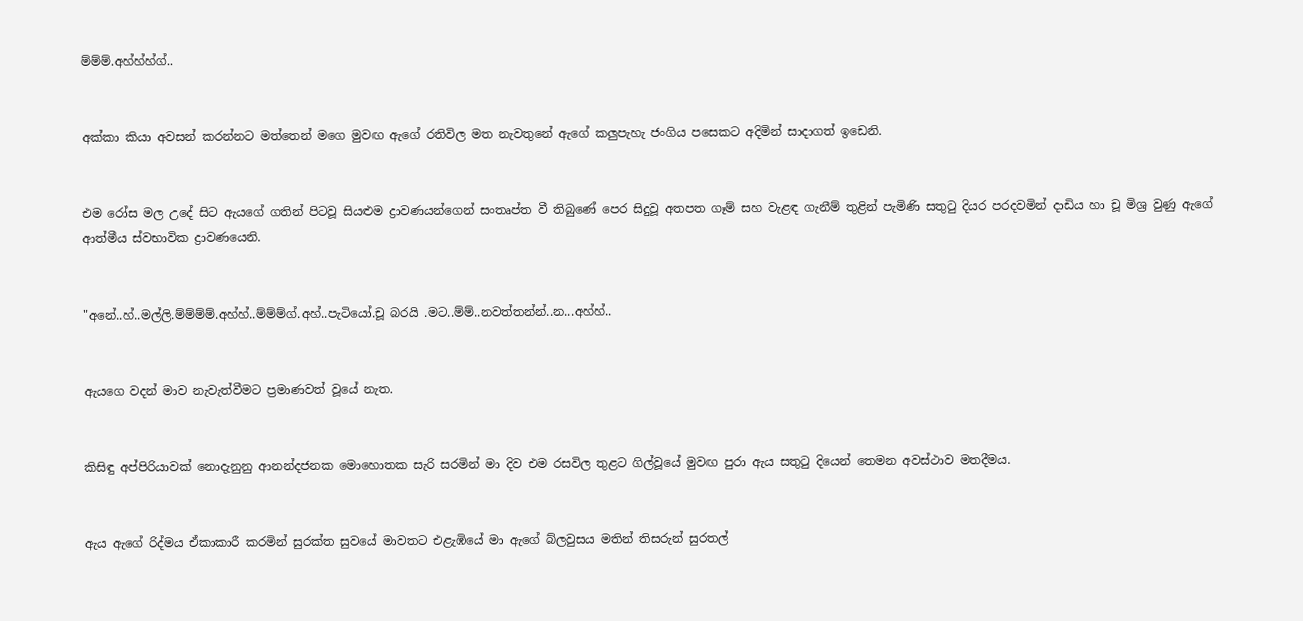ම්ම්ම්.අහ්හ්හ්ග්..


අක්කා කියා අවසන් කරන්නට මත්තෙන් මගෙ මුවඟ ඇගේ රතිවිල මත නැවතුනේ ඇගේ කලුපැහැ ජංගිය පසෙකට අදිමින් සාදාගත් ඉඩෙනි.


එම රෝස මල උදේ සිට ඇයගේ ගතින් පිටවූ සියළුම ද්‍රාවණයන්ගෙන් සංතෘප්ත වී තිබුණේ පෙර සිදුවූ අතපත ගෑම් සහ වැළඳ ගැනීම් තුළින් පැමිණි සතුටු දියර පරදවමින් දාඩිය හා චූ මිශ්‍ර වුණු ඇගේ ආත්මීය ස්වභාවික ද්‍රාවණයෙනි.


"අනේ..හ්..මල්ලි.ම්ම්ම්ම්.අහ්හ්..ම්ම්ම්ග්.අහ්..පැටියෝ.චූ බරයි .මට..ම්ම්..නවත්තන්න්..න...අහ්හ්..


ඇයගෙ වදන් මාව නැවැත්වීමට ප්‍රමාණවත් වූයේ නැත.


කිසිඳු අප්පිරියාවක් නොදැනුනු ආනන්දජනක මොහොතක සැරි සරමින් මා දිව එම රසවිල තුළට ගිල්වූයේ මුවඟ පුරා ඇය සතුටු දියෙන් තෙමන අවස්ථාව මතදීමය.


ඇය ඇගේ රිද්මය ඒකාකාරී කරමින් සුරක්ත සුවයේ මාවතට එළැඹියේ මා ඇගේ බ්ලවුසය මතින් තිසරුන් සුරතල්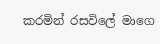කරමින් රසවිලේ මාගෙ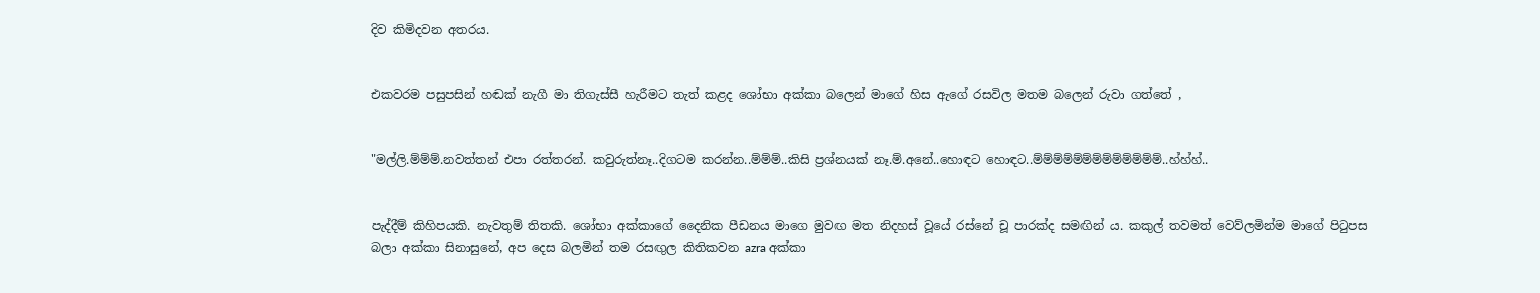දිව කිමිදවන අතරය.


එකවරම පසුපසින් හඬක් නැගී මා තිගැස්සී හැරීමට තැත් කළද ශෝභා අක්කා බලෙන් මාගේ හිස ඇගේ රසවිල මතම බලෙන් රුවා ගත්තේ ,


"මල්ලි.ම්ම්ම්.නවත්තන් එපා රත්තරන්. කවුරුත්නෑ..දිගටම කරන්න..ම්ම්ම්..කිසි ප්‍රශ්නයක් නෑ.ම්.අනේ..හොඳට හොඳට..ම්ම්ම්ම්ම්ම්ම්ම්ම්ම්ම්ම්ම්..හ්හ්හ්..


පැද්දීම් කිහිපයකි. නැවතුම් තිතකි. ශෝභා අක්කාගේ දෛනික පීඩනය මාගෙ මුවඟ මත නිදහස් වූයේ රස්නේ චූ පාරක්ද සමඟින්‍ ය. කකුල් තවමත් වෙව්ලමින්ම මාගේ පිටුපස බලා අක්කා සිනාසුනේ, අප දෙස බලමින් තම රසඟුල කිතිකවන azra අක්කා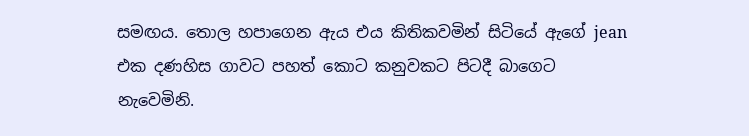සමඟය. තොල හපාගෙන ඇය එය කිතිකවමින් සිටියේ ඇගේ jean එක දණහිස ගාවට පහත් කොට කනුවකට පිටදී බාගෙට නැවෙමිනි.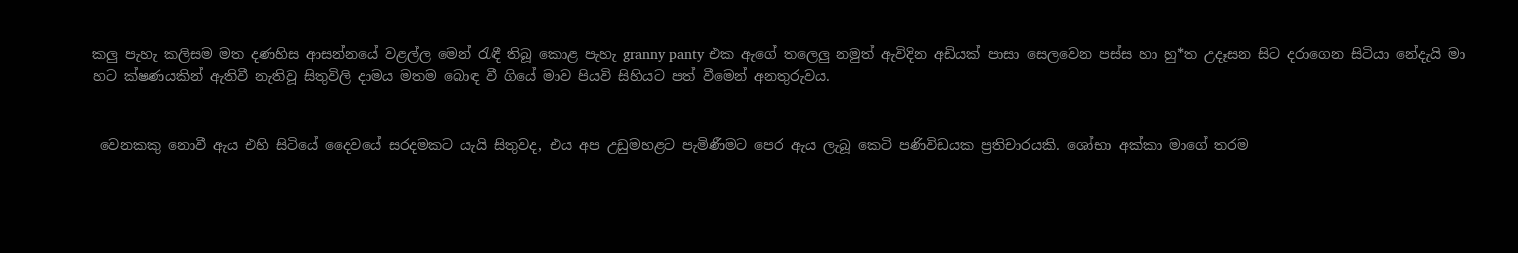කලු පැහැ කලිසම මත දණහිස ආසන්නයේ වළල්ල මෙන් රැඳී තිබූ කොළ පැහැ granny panty එක ඇගේ තලෙලු නමුත් ඇවිදින අඩියක් පාසා සෙලවෙන පස්ස හා හු*ත උදෑසන සිට දරාගෙන සිටියා නේදැයි මා හට ක්ෂණයකින් ඇතිවී නැතිවූ සිතුවිලි දාමය මතම බොඳ වී ගියේ මාව පියවි සිහියට පත් වීමෙන් අනතුරුවය.


 වෙනකකු නොවී ඇය එහි සිටියේ දෛවයේ සරදමකට යැයි සිතුවද, එය අප උඩුමහළට පැමිණීමට පෙර ඇය ලැබූ කෙටි පණිවිඩයක ප්‍රතිචාරයකි. ශෝභා අක්කා මාගේ තරම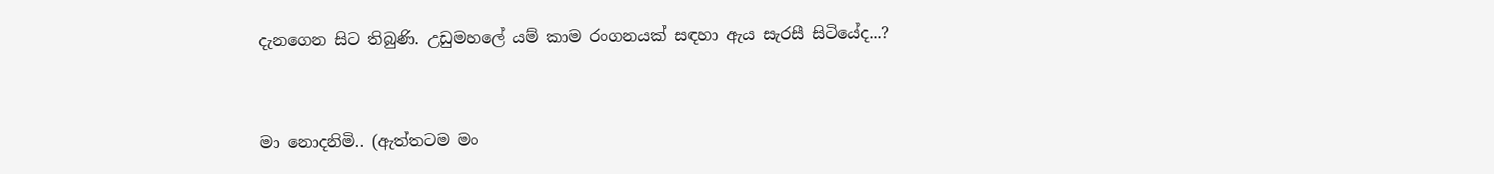දැනගෙන සිට තිබුණි. උඩුමහලේ යම් කාම රංගනයක් සඳහා ඇය සැරසී සිටියේද...?


මා නොදනිමි.. (ඇත්තටම මං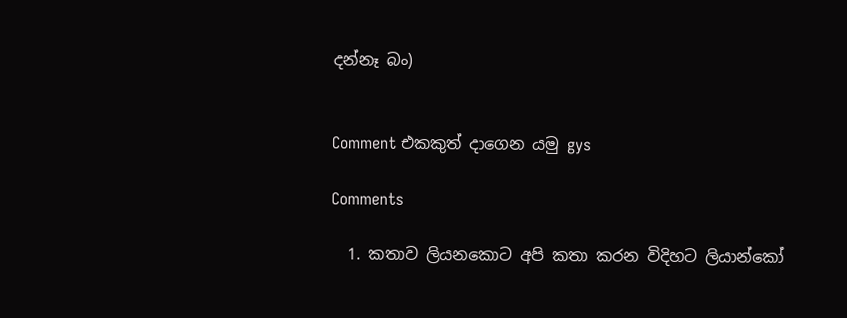දන්නෑ බං)


Comment එකකුත් දාගෙන යමු gys

Comments

  1. කතාව ලියනකොට අපි කතා කරන විදිහට ලියාන්කෝ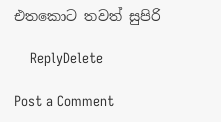එතකොට තවත් සුපිරි

    ReplyDelete

Post a Comment